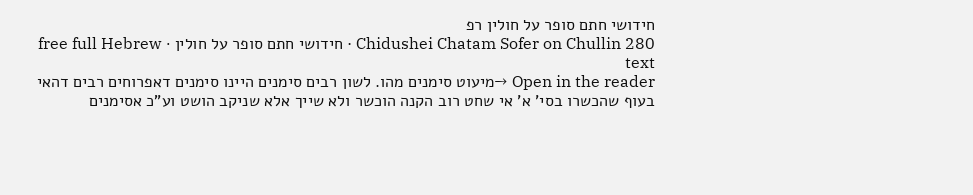חידושי חתם סופר על חולין רפ
Chidushei Chatam Sofer on Chullin 280 · חידושי חתם סופר על חולין · free full Hebrew text
Open in the reader →מיעוט סימנים מהו. לשון רבים סימנים היינו סימנים דאפרוחים רבים דהאי בעוף שהכשרו בסי' א' אי שחט רוב הקנה הוכשר ולא שייך אלא שניקב הושט וע"כ אסימנים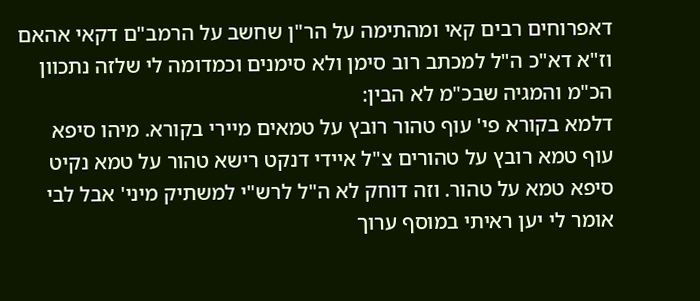דאפרוחים רבים קאי ומהתימה על הר"ן שחשב על הרמב"ם דקאי אהאם וז"א דא"כ ה"ל למכתב רוב סימן ולא סימנים וכמדומה לי שלזה נתכוון הכ"מ והמגיה שבכ"מ לא הבין:
דלמא בקורא פי' עוף טהור רובץ על טמאים מיירי בקורא. מיהו סיפא עוף טמא רובץ על טהורים צ"ל איידי דנקט רישא טהור על טמא נקיט סיפא טמא על טהור. וזה דוחק לא ה"ל לרש"י למשתיק מיני' אבל לבי אומר לי יען ראיתי במוסף ערוך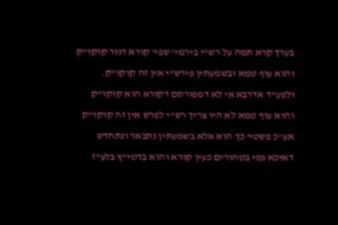בערך קרא תמה על רש"י בירמי' שפי' קורא דגור קוקו"ק והוא עוף טמא ובשמעתין פירש"י אין זה קוקו"ק. ולפע"ד אדרבא אי לא דמפורסם דקורא הוא קוקו"ק והוא עוף טמא לא היו צריך רש"י לפרש אין זה קוקו"ק אע"כ פשטי' כך הוא אלא בשמעתין נתבאר ונתחדש דאיכא נמי בטהורים כעין קורא והוא בדטי"ץ בלע"ז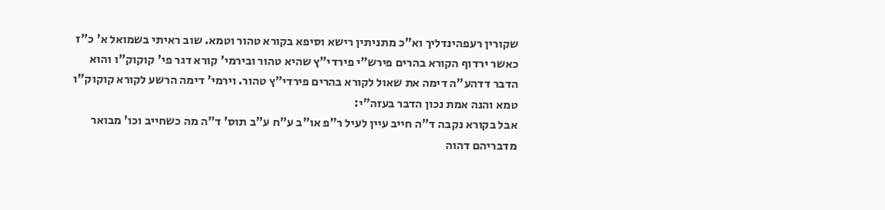שקורין רעפהינדליך וא"כ מתניתין רישא וסיפא בקורא טהור וטמא. שוב ראיתי בשמואל א' כ"ז כאשר ירדוף הקורא בהרים פירש"י פירדי"ץ שהיא טהור ובירמי' קורא דגר פי' קוקוק"ו והוא הדבר דדהע"ה דימה את שאול לקורא בהרים פירדי"ץ טהור. וירמי' דימה הרשע לקורא קוקוק"ו טמא והנה אמת נכון הדבר בעזה"י:
אבל בקורא נקבה ד"ה חייב עיין לעיל ר"פ או"ב ע"ח ע"ב תוס' ד"ה מה כשחייב וכו' מבואר מדבריהם דהוה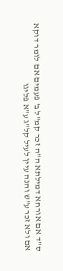ס"ד אם אורחא דמילתא ה"ה זכר קמ"ל ב' פעמים אם לומר דוקא אם ולא זכר ע"ש והנה עיין לעיל קל"ג ע"א פליגו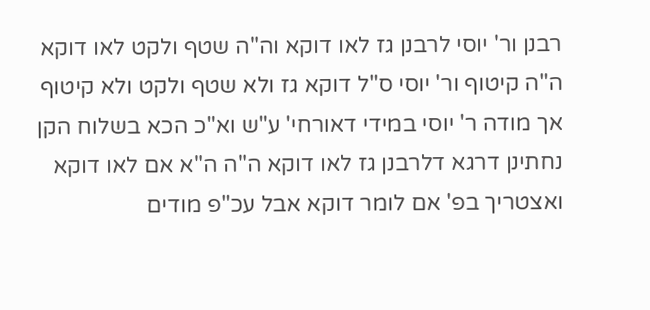רבנן ור' יוסי לרבנן גז לאו דוקא וה"ה שטף ולקט לאו דוקא ה"ה קיטוף ור' יוסי ס"ל דוקא גז ולא שטף ולקט ולא קיטוף אך מודה ר' יוסי במידי דאורחי' ע"ש וא"כ הכא בשלוח הקן נחתינן דרגא דלרבנן גז לאו דוקא ה"ה ה"א אם לאו דוקא ואצטריך בפ' אם לומר דוקא אבל עכ"פ מודים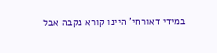במידי דאורחי' היינו קורא נקבה אבל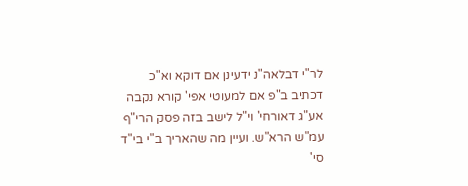לר"י דבלאה"נ ידעינן אם דוקא וא"כ דכתיב ב"פ אם למעוטי אפי' קורא נקבה אע"ג דאורחי' וי"ל לישב בזה פסק הרי"ף עמ"ש הרא"ש. ועיין מה שהאריך ב"י בי"ד סי'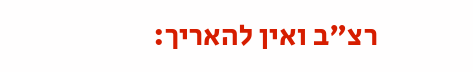רצ"ב ואין להאריך: